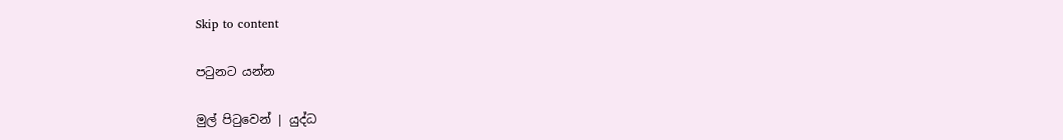Skip to content

පටුනට යන්න

මුල් පිටුවෙන් | යුද්ධ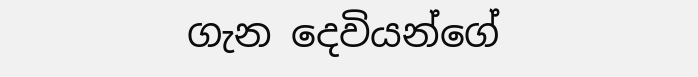ගැන දෙවියන්ගේ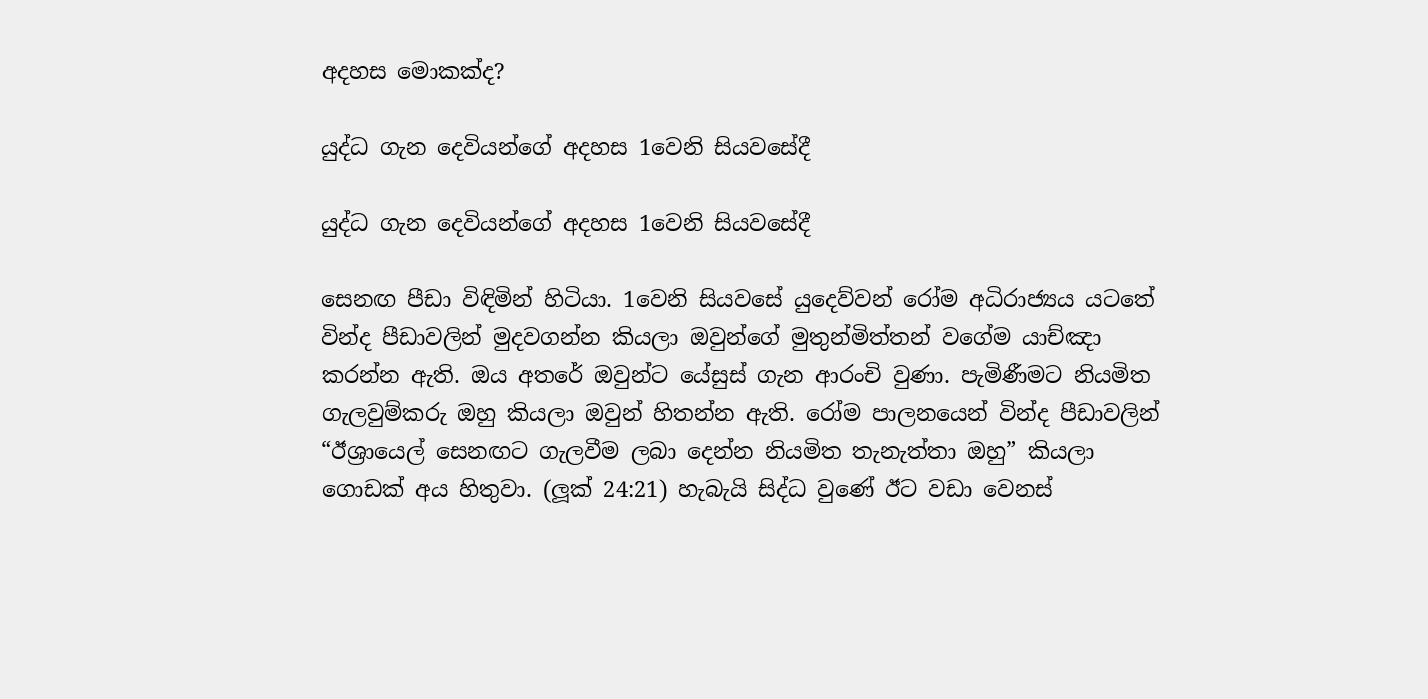අදහස මොකක්ද?

යුද්ධ ගැන දෙවියන්ගේ අදහස 1වෙනි සියවසේදී

යුද්ධ ගැන දෙවියන්ගේ අදහස 1වෙනි සියවසේදී

සෙනඟ පීඩා විඳිමින් හිටියා. 1වෙනි සියවසේ යුදෙව්වන් රෝම අධිරාජ්‍යය යටතේ වින්ද පීඩාවලින් මුදවගන්න කියලා ඔවුන්ගේ මුතුන්මිත්තන් වගේම යාච්ඤා කරන්න ඇති. ඔය අතරේ ඔවුන්ට යේසුස් ගැන ආරංචි වුණා. පැමිණීමට නියමිත ගැලවුම්කරු ඔහු කියලා ඔවුන් හිතන්න ඇති. රෝම පාලනයෙන් වින්ද පීඩාවලින් “ඊශ්‍රායෙල් සෙනඟට ගැලවීම ලබා දෙන්න නියමිත තැනැත්තා ඔහු” කියලා ගොඩක් අය හිතුවා. (ලූක් 24:21) හැබැයි සිද්ධ වුණේ ඊට වඩා වෙනස්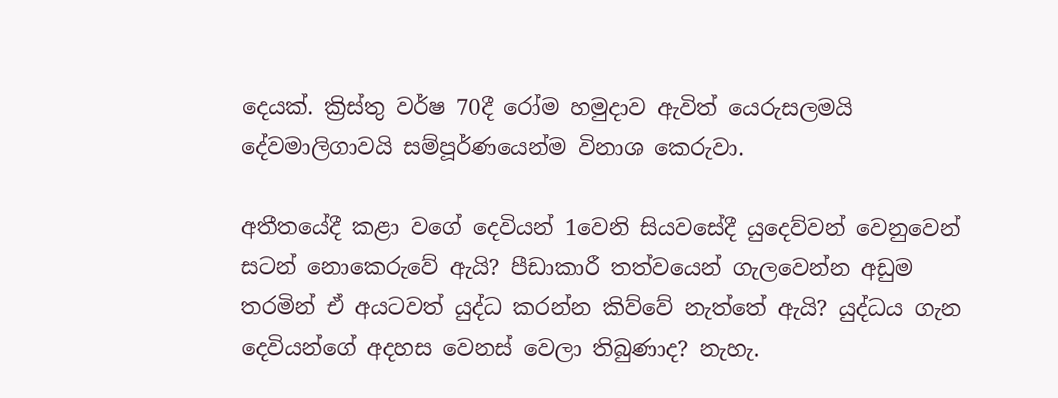දෙයක්. ක්‍රිස්තු වර්ෂ 70දී රෝම හමුදාව ඇවිත් යෙරුසලමයි දේවමාලිගාවයි සම්පූර්ණයෙන්ම විනාශ කෙරුවා.

අතීතයේදී කළා වගේ දෙවියන් 1වෙනි සියවසේදී යුදෙව්වන් වෙනුවෙන් සටන් නොකෙරුවේ ඇයි? පීඩාකාරී තත්වයෙන් ගැලවෙන්න අඩුම තරමින් ඒ අයටවත් යුද්ධ කරන්න කිව්වේ නැත්තේ ඇයි? යුද්ධය ගැන දෙවියන්ගේ අදහස වෙනස් වෙලා තිබුණාද? නැහැ.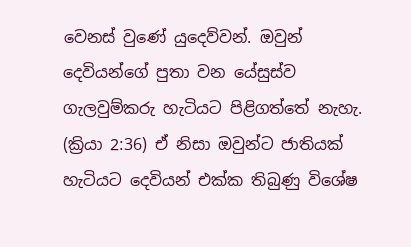වෙනස් වුණේ යුදෙව්වන්. ඔවුන් දෙවියන්ගේ පුතා වන යේසුස්ව ගැලවුම්කරු හැටියට පිළිගත්තේ නැහැ. (ක්‍රියා 2:36) ඒ නිසා ඔවුන්ට ජාතියක් හැටියට දෙවියන් එක්ක තිබුණු විශේෂ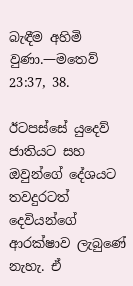බැඳීම අහිමි වුණා.—මතෙව් 23:37, 38.

ඊටපස්සේ යුදෙව් ජාතියට සහ ඔවුන්ගේ දේශයට තවදුරටත් දෙවියන්ගේ ආරක්ෂාව ලැබුණේ නැහැ. ඒ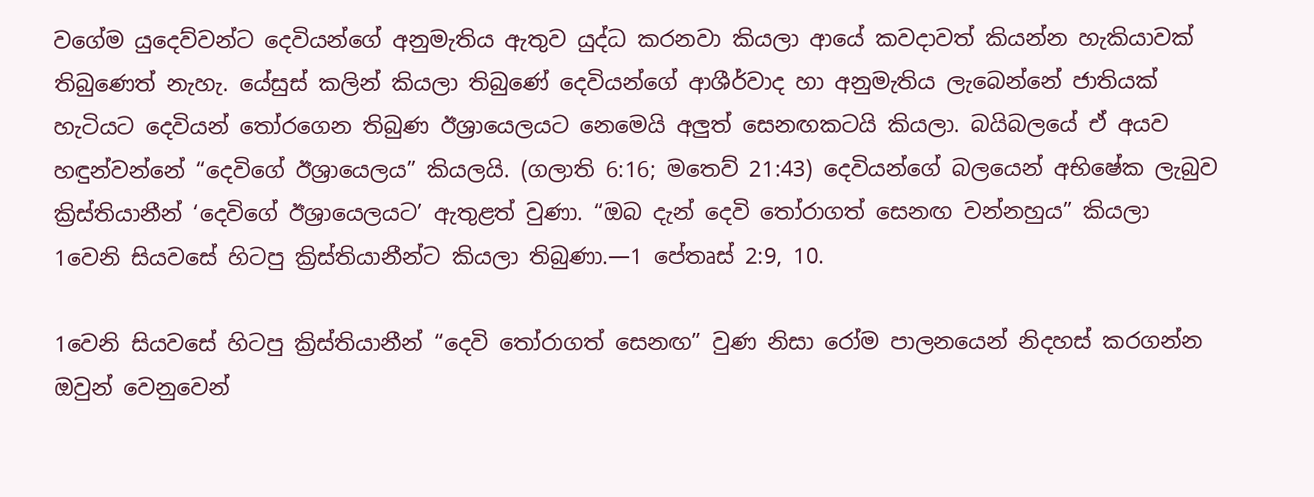වගේම යුදෙව්වන්ට දෙවියන්ගේ අනුමැතිය ඇතුව යුද්ධ කරනවා කියලා ආයේ කවදාවත් කියන්න හැකියාවක් තිබුණෙත් නැහැ. යේසුස් කලින් කියලා තිබුණේ දෙවියන්ගේ ආශීර්වාද හා අනුමැතිය ලැබෙන්නේ ජාතියක් හැටියට දෙවියන් තෝරගෙන තිබුණ ඊශ්‍රායෙලයට නෙමෙයි අලුත් සෙනඟකටයි කියලා. බයිබලයේ ඒ අයව හඳුන්වන්නේ “දෙවිගේ ඊශ්‍රායෙලය” කියලයි. (ගලාති 6:16; මතෙව් 21:43) දෙවියන්ගේ බලයෙන් අභිෂේක ලැබුව ක්‍රිස්තියානීන් ‘දෙවිගේ ඊශ්‍රායෙලයට’ ඇතුළත් වුණා. “ඔබ දැන් දෙවි තෝරාගත් සෙනඟ වන්නහුය” කියලා 1වෙනි සියවසේ හිටපු ක්‍රිස්තියානීන්ට කියලා තිබුණා.—1 පේතෘස් 2:9, 10.

1වෙනි සියවසේ හිටපු ක්‍රිස්තියානීන් “දෙවි තෝරාගත් සෙනඟ” වුණ නිසා රෝම පාලනයෙන් නිදහස් කරගන්න ඔවුන් වෙනුවෙන්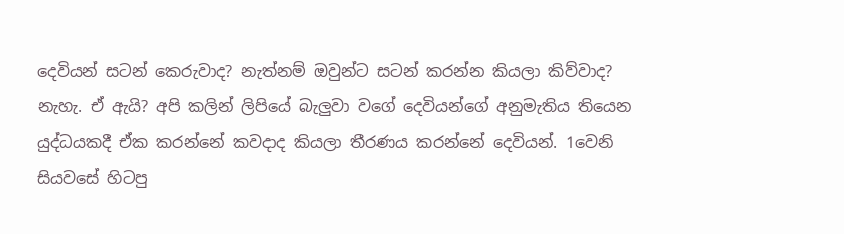දෙවියන් සටන් කෙරුවාද? නැත්නම් ඔවුන්ට සටන් කරන්න කියලා කිව්වාද? නැහැ. ඒ ඇයි? අපි කලින් ලිපියේ බැලුවා වගේ දෙවියන්ගේ අනුමැතිය තියෙන යුද්ධයකදී ඒක කරන්නේ කවදාද කියලා තීරණය කරන්නේ දෙවියන්. 1වෙනි සියවසේ හිටපු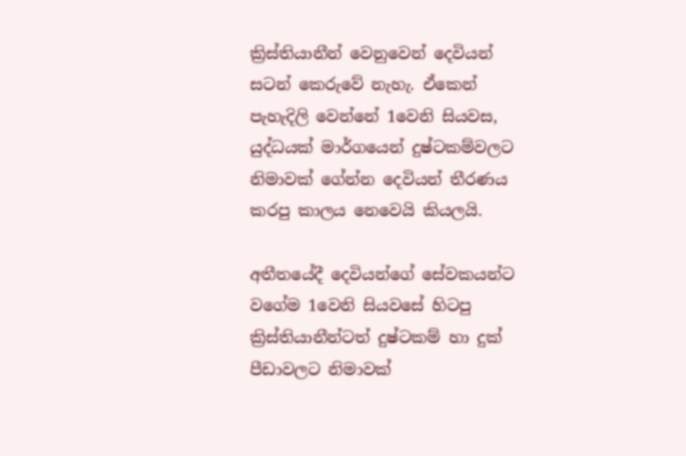ක්‍රිස්තියානීන් වෙනුවෙන් දෙවියන් සටන් කෙරුවේ නැහැ. ඒකෙන් පැහැදිලි වෙන්නේ 1වෙනි සියවස, යුද්ධයක් මාර්ගයෙන් දුෂ්ටකම්වලට නිමාවක් ගේන්න දෙවියන් තීරණය කරපු කාලය නෙවෙයි කියලයි.

අතීතයේදී දෙවියන්ගේ සේවකයන්ට වගේම 1වෙනි සියවසේ හිටපු ක්‍රිස්තියානීන්ටත් දුෂ්ටකම් හා දුක් පීඩාවලට නිමාවක්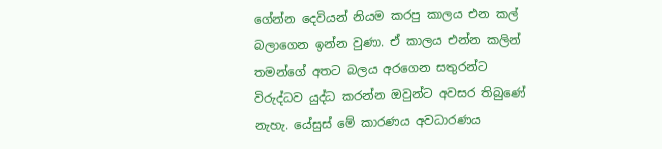ගේන්න දෙවියන් නියම කරපු කාලය එන කල් බලාගෙන ඉන්න වුණා. ඒ කාලය එන්න කලින් තමන්ගේ අතට බලය අරගෙන සතුරන්ට විරුද්ධව යුද්ධ කරන්න ඔවුන්ට අවසර තිබුණේ නැහැ. යේසුස් මේ කාරණය අවධාරණය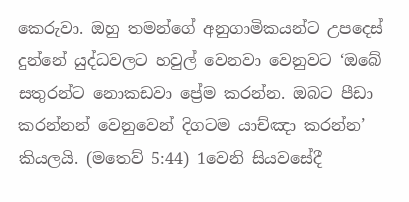කෙරුවා. ඔහු තමන්ගේ අනුගාමිකයන්ට උපදෙස් දුන්නේ යුද්ධවලට හවුල් වෙනවා වෙනුවට ‘ඔබේ සතුරන්ට නොකඩවා ප්‍රේම කරන්න. ඔබට පීඩා කරන්නන් වෙනුවෙන් දිගටම යාච්ඤා කරන්න’ කියලයි. (මතෙව් 5:44) 1වෙනි සියවසේදී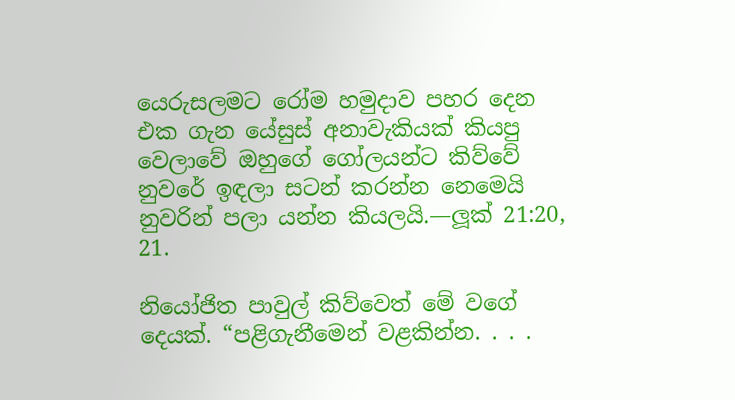යෙරුසලමට රෝම හමුදාව පහර දෙන එක ගැන යේසුස් අනාවැකියක් කියපු වෙලාවේ ඔහුගේ ගෝලයන්ට කිව්වේ නුවරේ ඉඳලා සටන් කරන්න නෙමෙයි නුවරින් පලා යන්න කියලයි.—ලූක් 21:20, 21.

නියෝජිත පාවුල් කිව්වෙත් මේ වගේ දෙයක්. “පළිගැනීමෙන් වළකින්න. . . .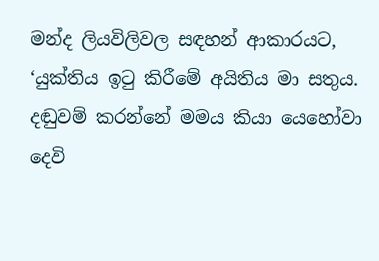මන්ද ලියවිලිවල සඳහන් ආකාරයට, ‘යුක්තිය ඉටු කිරීමේ අයිතිය මා සතුය. දඬුවම් කරන්නේ මමය කියා යෙහෝවා දෙවි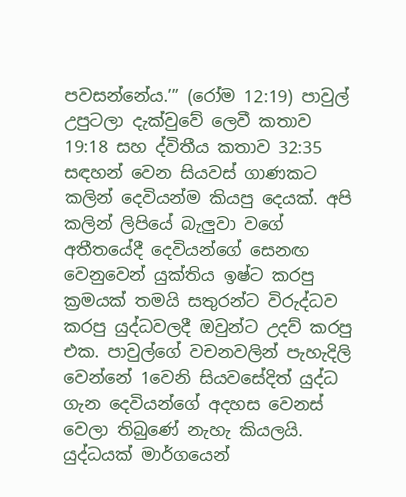පවසන්නේය.’” (රෝම 12:19) පාවුල් උපුටලා දැක්වුවේ ලෙවී කතාව 19:18 සහ ද්විතීය කතාව 32:35 සඳහන් වෙන සියවස් ගාණකට කලින් දෙවියන්ම කියපු දෙයක්. අපි කලින් ලිපියේ බැලුවා වගේ අතීතයේදී දෙවියන්ගේ සෙනඟ වෙනුවෙන් යුක්තිය ඉෂ්ට කරපු ක්‍රමයක් තමයි සතුරන්ට විරුද්ධව කරපු යුද්ධවලදී ඔවුන්ට උදව් කරපු එක. පාවුල්ගේ වචනවලින් පැහැදිලි වෙන්නේ 1වෙනි සියවසේදිත් යුද්ධ ගැන දෙවියන්ගේ අදහස වෙනස් වෙලා තිබුණේ නැහැ කියලයි. යුද්ධයක් මාර්ගයෙන්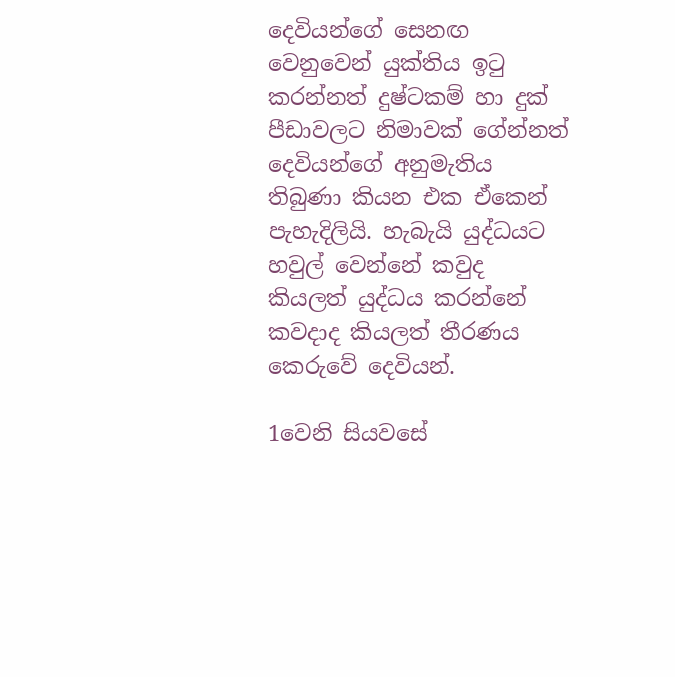දෙවියන්ගේ සෙනඟ වෙනුවෙන් යුක්තිය ඉටු කරන්නත් දුෂ්ටකම් හා දුක් පීඩාවලට නිමාවක් ගේන්නත් දෙවියන්ගේ අනුමැතිය තිබුණා කියන එක ඒකෙන් පැහැදිලියි. හැබැයි යුද්ධයට හවුල් වෙන්නේ කවුද කියලත් යුද්ධය කරන්නේ කවදාද කියලත් තීරණය කෙරුවේ දෙවියන්.

1වෙනි සියවසේ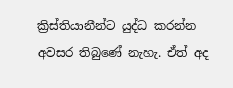ක්‍රිස්තියානීන්ට යුද්ධ කරන්න අවසර තිබුණේ නැහැ. ඒත් අද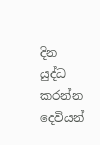දින යුද්ධ කරන්න දෙවියන්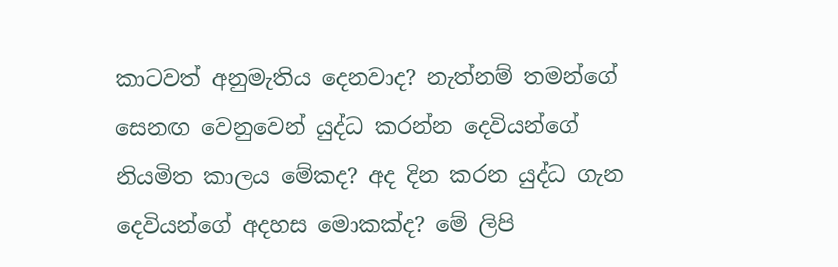කාටවත් අනුමැතිය දෙනවාද? නැත්නම් තමන්ගේ සෙනඟ වෙනුවෙන් යුද්ධ කරන්න දෙවියන්ගේ නියමිත කාලය මේකද? අද දින කරන යුද්ධ ගැන දෙවියන්ගේ අදහස මොකක්ද? මේ ලිපි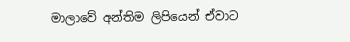මාලාවේ අන්තිම ලිපියෙන් ඒවාට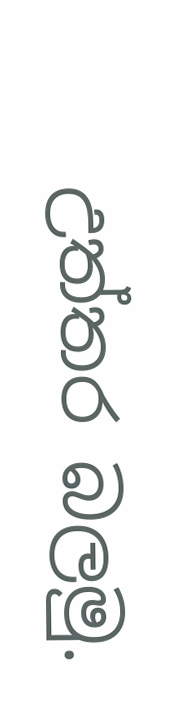උත්තර බලමු.